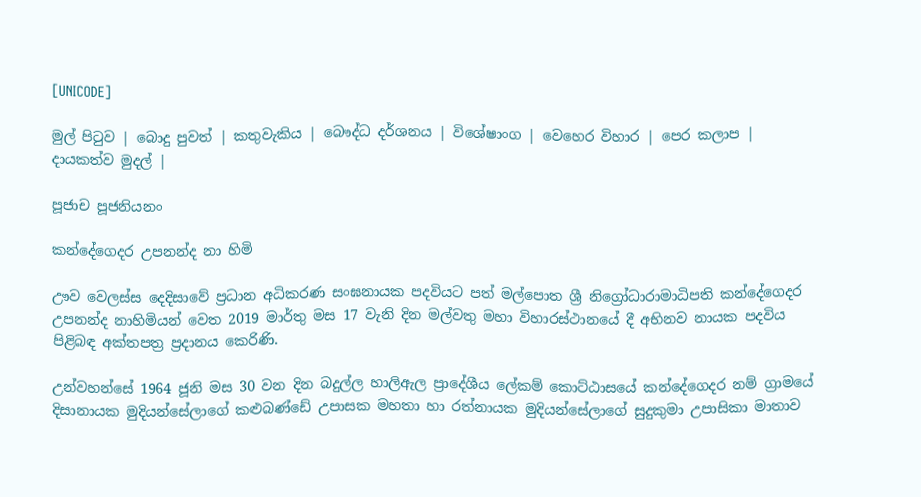[UNICODE]

මුල් පිටුව | බොදු පුවත් | කතුවැකිය | බෞද්ධ දර්ශනය | විශේෂාංග | වෙහෙර විහාර | පෙර කලාප | දායකත්ව මුදල් |

පූජාච පූජනියනං

කන්දේගෙදර උපනන්ද නා හිමි

ඌව වෙලස්ස දෙදිසාවේ ප්‍රධාන අධිකරණ සංඝනායක පදවියට පත් මල්පොත ශ්‍රී නිග්‍රෝධාරාමාධිපති කන්දේගෙදර උපනන්ද නාහිමියන් වෙත 2019 මාර්තු මස 17 වැනි දින මල්වතු මහා විහාරස්ථානයේ දී අභිනව නායක පදවිය පිළිබඳ අක්තපත්‍ර ප්‍රදානය කෙරිණි.

උන්වහන්සේ 1964 ජූනි මස 30 වන දින බදුල්ල හාලිඇල ප්‍රාදේශීය ලේකම් කොට්ඨාසයේ කන්දේගෙදර නම් ග්‍රාමයේ දිසානායක මුදියන්සේලාගේ කළුබණ්ඩේ උපාසක මහතා හා රත්නායක මුදියන්සේලාගේ සුදුකුමා උපාසිකා මාතාව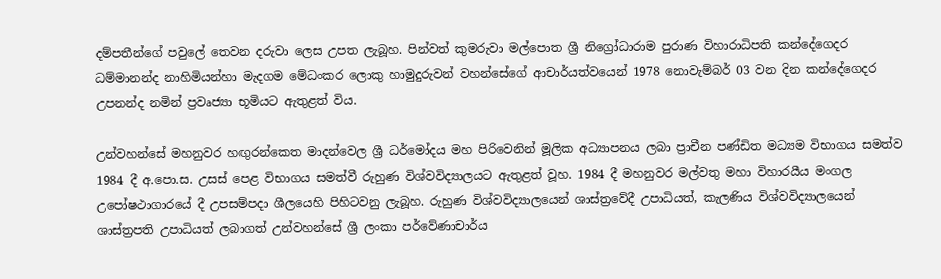දම්පතීන්ගේ පවුලේ තෙවන දරුවා ලෙස උපත ලැබූහ. පින්වත් කුමරුවා මල්පොත ශ්‍රී නිග්‍රෝධාරාම පුරාණ විහාරාධිපති කන්දේගෙදර ධම්මානන්ද නාහිමියන්හා මැදගම මේධංකර ලොකු හාමුදුරුවන් වහන්සේගේ ආචාර්යත්වයෙන් 1978 නොවැම්බර් 03 වන දින කන්දේගෙදර උපනන්ද නමින් ප්‍රවෘජ්‍යා භූමියට ඇතුළත් විය.

උන්වහන්සේ මහනුවර හඟුරන්කෙත මාදන්වෙල ශ්‍රී ධර්මෝදය මහ පිරිවෙනින් මූලික අධ්‍යාපනය ලබා ප්‍රාචීන පණ්ඩිත මධ්‍යම විභාගය සමත්ව 1984 දී අ.පො.ස. උසස් පෙළ විභාගය සමත්වී රුහුණ විශ්වවිද්‍යාලයට ඇතුළත් වූහ. 1984 දී මහනුවර මල්වතු මහා විහාරයීය මංගල උපෝෂථාගාරයේ දී උපසම්පදා ශීලයෙහි පිහිටවනු ලැබූහ. රුහුණ විශ්වවිද්‍යාලයෙන් ශාස්ත්‍රවේදී උපාධියත්, කැලණිය විශ්වවිද්‍යාලයෙන් ශාස්ත්‍රපති උපාධියත් ලබාගත් උන්වහන්සේ ශ්‍රී ලංකා පර්වේණාචාර්ය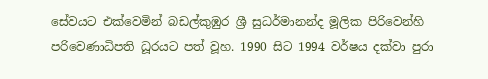සේවයට එක්වෙමින් බඩල්කුඹුර ශ්‍රී සුධර්මානන්ද මූලික පිරිවෙන්හි පරිවෙණාධිපති ධූරයට පත් වූහ. 1990 සිට 1994 වර්ෂය දක්වා පුරා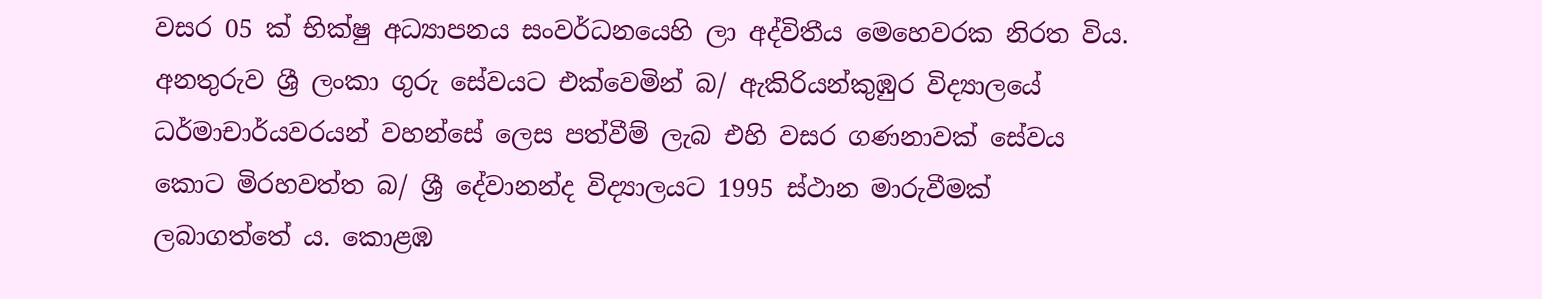වසර 05 ක් භික්ෂු අධ්‍යාපනය සංවර්ධනයෙහි ලා අද්විතීය මෙහෙවරක නිරත විය. අනතුරුව ශ්‍රී ලංකා ගුරු සේවයට එක්වෙමින් බ/ ඇකිරියන්කුඹුර විද්‍යාලයේ ධර්මාචාර්යවරයන් වහන්සේ ලෙස පත්වීම් ලැබ එහි වසර ගණනාවක් සේවය කොට මිරහවත්ත බ/ ශ්‍රී දේවානන්ද විද්‍යාලයට 1995 ස්ථාන මාරුවීමක් ලබාගත්තේ ය. කොළඹ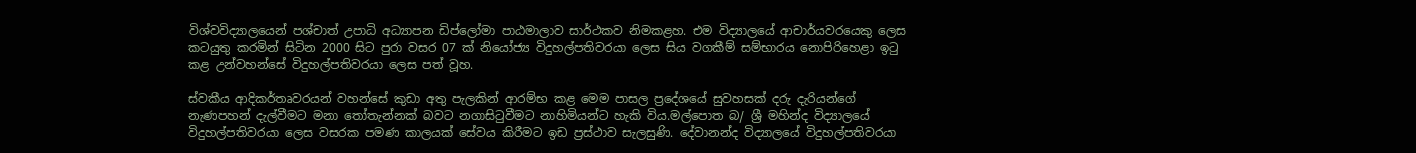විශ්වවිද්‍යාලයෙන් පශ්චාත් උපාධි අධ්‍යාපන ඩිප්ලෝමා පාඨමාලාව සාර්ථකව නිමකළහ. එම විද්‍යාලයේ ආචාර්යවරයෙකු ලෙස කටයුතු කරමින් සිටින 2000 සිට පුරා වසර 07 ක් නියෝජ්‍ය විදුහල්පතිවරයා ලෙස සිය වගකීම් සම්භාරය නොපිරිහෙළා ඉටු කළ උන්වහන්සේ විදුහල්පතිවරයා ලෙස පත් වූහ.

ස්වකීය ආදිකර්තෘවරයන් වහන්සේ කුඩා අතු පැලකින් ආරම්භ කළ මෙම පාසල ප්‍රදේශයේ සුවහසක් දරු දැරියන්ගේ නැණපහන් දැල්වීමට මනා තෝතැන්නක් බවට නගාසිටුවීමට නාහිමියන්ට හැකි විය.මල්පොත බ/ ශ්‍රී මහින්ද විද්‍යාලයේ විදුහල්පතිවරයා ලෙස වසරක පමණ කාලයක් සේවය කිරීමට ඉඩ ප්‍රස්ථාව සැලසුණි. දේවානන්ද විද්‍යාලයේ විදුහල්පතිවරයා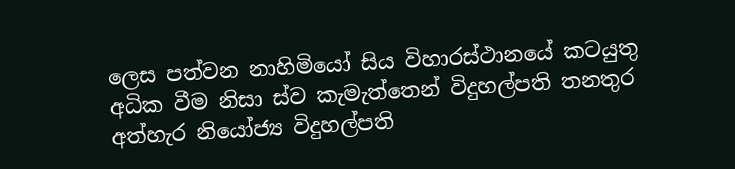ලෙස පත්වන නාහිමියෝ සිය විහාරස්ථානයේ කටයුතු අධික වීම නිසා ස්ව කැමැත්තෙන් විදුහල්පති තනතුර අත්හැර නියෝජ්‍ය විදුහල්පති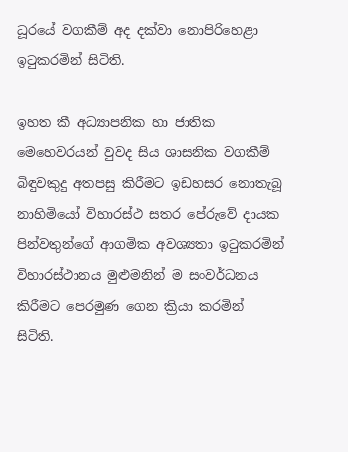ධූරයේ වගකීම් අද දක්වා නොපිරිහෙළා ඉටුකරමින් සිටිති.

ඉහත කී අධ්‍යාපනික හා ජාතික මෙහෙවරයන් වුවද සිය ශාසනික වගකීම් බිඳුවකුදු අතපසු කිරීමට ඉඩහසර නොතැබූ නාහිමියෝ විහාරස්ථ සතර පේරුවේ දායක පින්වතුන්ගේ ආගමික අවශ්‍යතා ඉටුකරමින් විහාරස්ථානය මුළුමනින් ම සංවර්ධනය කිරීමට පෙරමුණ ගෙන ක්‍රියා කරමින් සිටිති.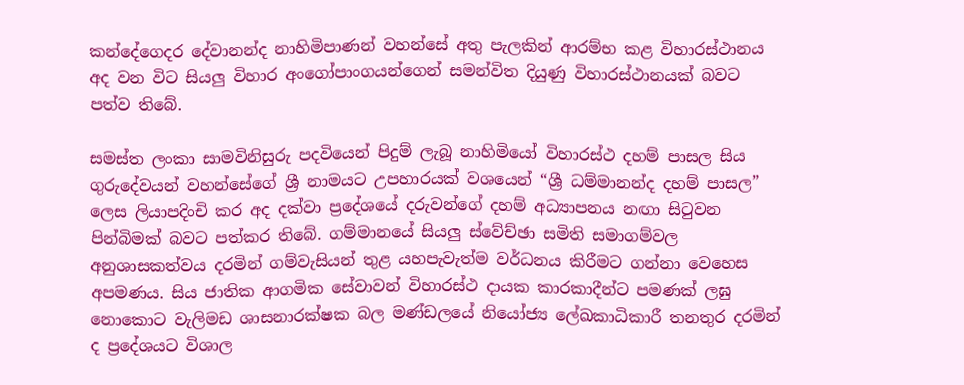කන්දේගෙදර දේවානන්ද නාහිමිපාණන් වහන්සේ අතු පැලකින් ආරම්භ කළ විහාරස්ථානය අද වන විට සියලු විහාර අංගෝපාංගයන්ගෙන් සමන්විත දියුණු විහාරස්ථානයක් බවට පත්ව තිබේ.

සමස්ත ලංකා සාමවිනිසුරු පදවියෙන් පිදුම් ලැබූ නාහිමියෝ විහාරස්ථ දහම් පාසල සිය ගුරුදේවයන් වහන්සේගේ ශ්‍රී නාමයට උපහාරයක් වශයෙන් “ශ්‍රී ධම්මානන්ද දහම් පාසල” ලෙස ලියාපදිංචි කර අද දක්වා ප්‍රදේශයේ දරුවන්ගේ දහම් අධ්‍යාපනය නඟා සිටුවන පින්බිමක් බවට පත්කර තිබේ. ගම්මානයේ සියලු ස්වේච්ඡා සමිති සමාගම්වල අනුශාසකත්වය දරමින් ගම්වැසියන් තුළ යහපැවැත්ම වර්ධනය කිරීමට ගන්නා වෙහෙස අපමණය. සිය ජාතික ආගමික සේවාවන් විහාරස්ථ දායක කාරකාදීන්ට පමණක් ලඝු නොකොට වැලිමඩ ශාසනාරක්ෂක බල මණ්ඩලයේ නියෝජ්‍ය ලේඛකාධිකාරී තනතුර දරමින් ද ප්‍රදේශයට විශාල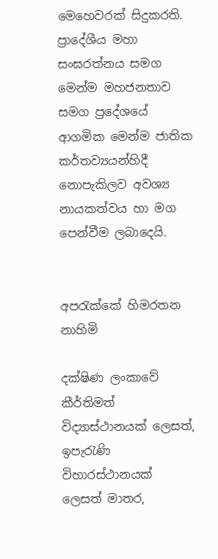මෙහෙවරක් සිදුකරති. ප්‍රාදේශීය මහා සංඝරත්නය සමග මෙන්ම මහජනතාව සමග ප්‍රදේශයේ ආගමික මෙන්ම ජාතික කර්තව්‍යයන්හිදී නොපැකිලව අවශ්‍ය නායකත්වය හා මග පෙන්වීම ලබාදෙයි.


අපරැක්කේ හිමරතන නාහිමි

දක්ෂිණ ලංකාවේ කීර්තිමත් විද්‍යාස්ථානයක් ලෙසත්, ඉපැරැණි විහාරස්ථානයක් ලෙසත් මාතර,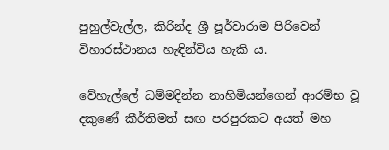පුහුල්වැල්ල, කිරින්ද ශ්‍රී පූර්වාරාම පිරිවෙන් විහාරස්ථානය හැඳින්විය හැකි ය.

වේහැල්ලේ ධම්මදින්න නාහිමියන්ගෙන් ආරම්භ වූ දකුණේ කීර්තිමත් සඟ පරපුරකට අයත් මහ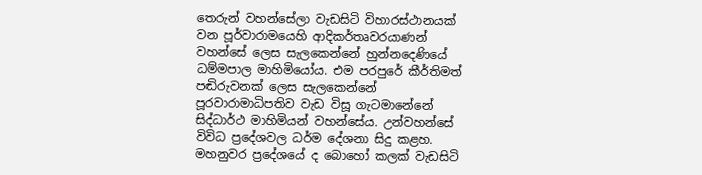තෙරුන් වහන්සේලා වැඩසිටි විහාරස්ථානයක් වන පූර්වාරාමයෙහි ආදිකර්තෘවරයාණන් වහන්සේ ලෙස සැලකෙන්නේ හුන්නදෙණියේ ධම්මපාල මාහිමියෝය. එම පරපුරේ කීර්තිමත් පඬිරුවනක් ලෙස සැලකෙන්නේ පූරවාරාමාධිපතිව වැඩ විසූ ගැටමානේනේ සිද්ධාර්ථ මාහිමියන් වහන්සේය. උන්වහන්සේ විවිධ ප්‍රදේශවල ධර්ම දේශනා සිදු කළහ. මහනුවර ප්‍රදේශයේ ද බොහෝ කලක් වැඩසිටි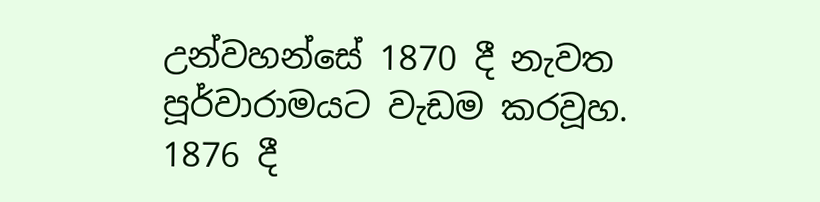උන්වහන්සේ 1870 දී නැවත පූර්වාරාමයට වැඩම කරවූහ. 1876 දී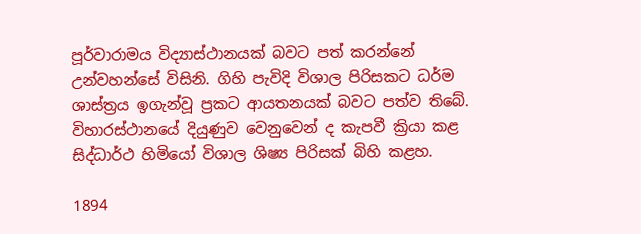පූර්වාරාමය විද්‍යාස්ථානයක් බවට පත් කරන්නේ උන්වහන්සේ විසිනි. ගිහි පැවිදි විශාල පිරිසකට ධර්ම ශාස්ත්‍රය ඉගැන්වූ ප්‍රකට ආයතනයක් බවට පත්ව තිබේ. විහාරස්ථානයේ දියුණුව වෙනුවෙන් ද කැපවී ක්‍රියා කළ සිද්ධාර්ථ හිමියෝ විශාල ශිෂ්‍ය පිරිසක් බිහි කළහ.

1894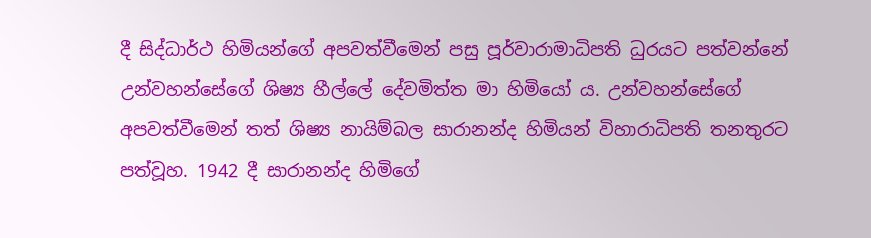දී සිද්ධාර්ථ හිමියන්ගේ අපවත්වීමෙන් පසු පූර්වාරාමාධිපති ධුරයට පත්වන්නේ උන්වහන්සේගේ ශිෂ්‍ය හීල්ලේ දේවමිත්ත මා හිමියෝ ය. උන්වහන්සේගේ අපවත්වීමෙන් තත් ශිෂ්‍ය නායිම්බල සාරානන්ද හිමියන් විහාරාධිපති තනතුරට පත්වූහ. 1942 දී සාරානන්ද හිමිගේ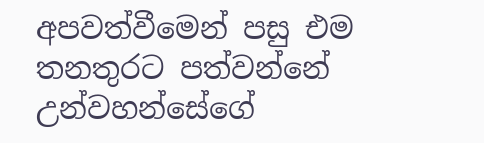අපවත්වීමෙන් පසු එම තනතුරට පත්වන්නේ උන්වහන්සේගේ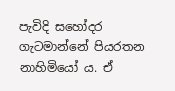පැවිදි සහෝදර ගැටමාන්නේ පියරතන නාහිමියෝ ය. ඒ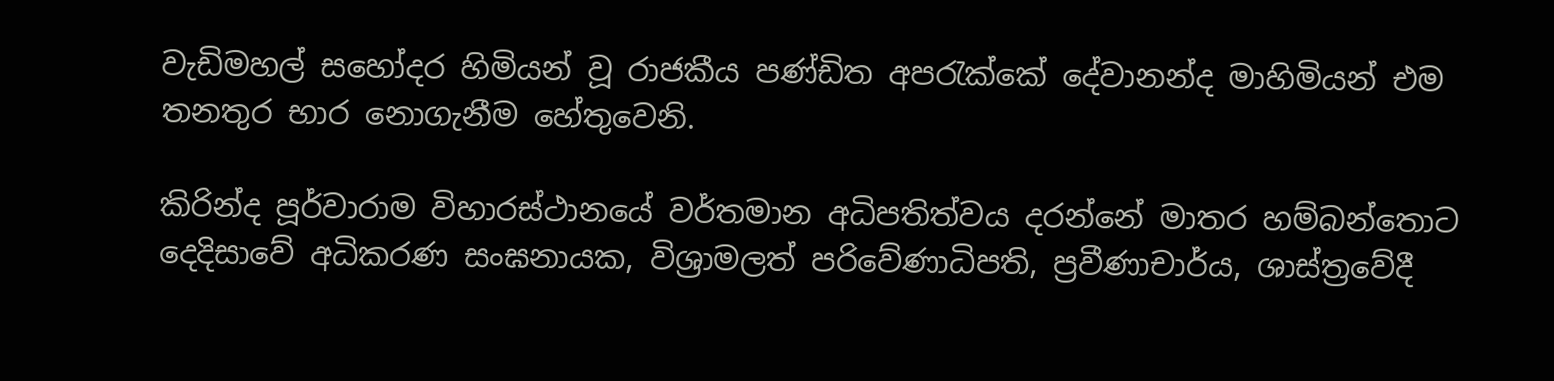වැඩිමහල් සහෝදර හිමියන් වූ රාජකීය පණ්ඩිත අපරැක්කේ දේවානන්ද මාහිමියන් එම තනතුර භාර නොගැනීම හේතුවෙනි.

කිරින්ද පූර්වාරාම විහාරස්ථානයේ වර්තමාන අධිපතිත්වය දරන්නේ මාතර හම්බන්තොට දෙදිසාවේ අධිකරණ සංඝනායක, විශ්‍රාමලත් පරිවේණාධිපති, ප්‍රවීණාචාර්ය, ශාස්ත්‍රවේදී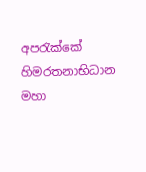අපරැක්කේ හිමරතනාභිධාන මහා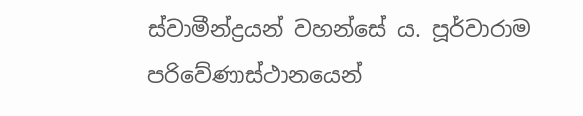ස්වාමීන්ද්‍රයන් වහන්සේ ය. පූර්වාරාම පරිවේණාස්ථානයෙන්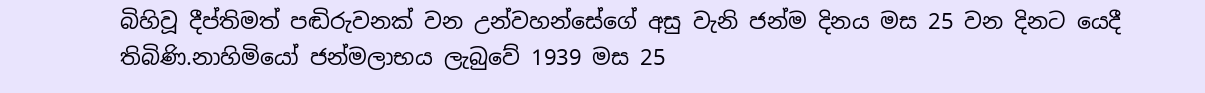බිහිවූ දීප්තිමත් පඬිරුවනක් වන උන්වහන්සේගේ අසු වැනි ජන්ම දිනය මස 25 වන දිනට යෙදී තිබිණි.නාහිමියෝ ජන්මලාභය ලැබුවේ 1939 මස 25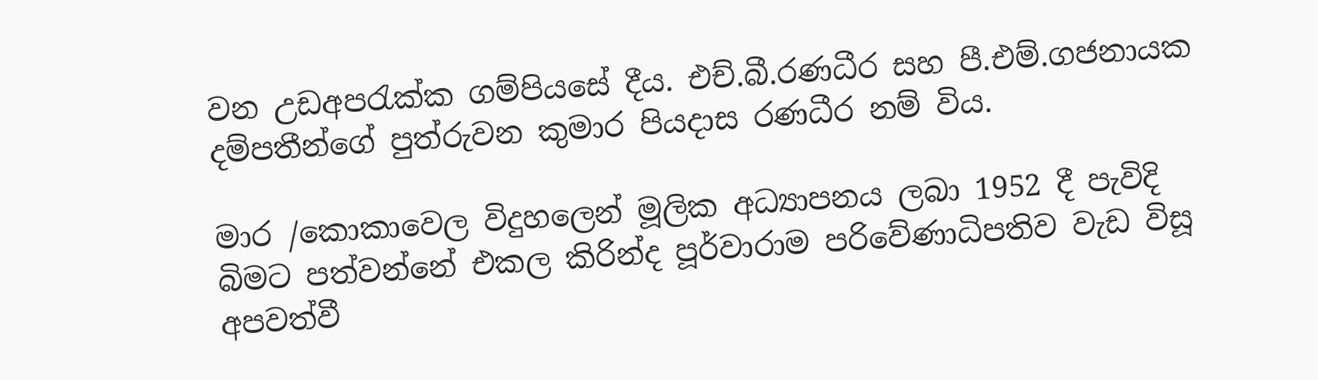වන උඩඅපරැක්ක ගම්පියසේ දීය. එච්.බී.රණධීර සහ පී.එම්.ගජනායක දම්පතීන්ගේ පුත්රුවන කුමාර පියදාස රණධීර නම් විය.

මාර /කොකාවෙල විදුහලෙන් මූලික අධ්‍යාපනය ලබා 1952 දී පැවිදි බිමට පත්වන්නේ එකල කිරින්ද පූර්වාරාම පරිවේණාධිපතිව වැඩ විසූ අපවත්වී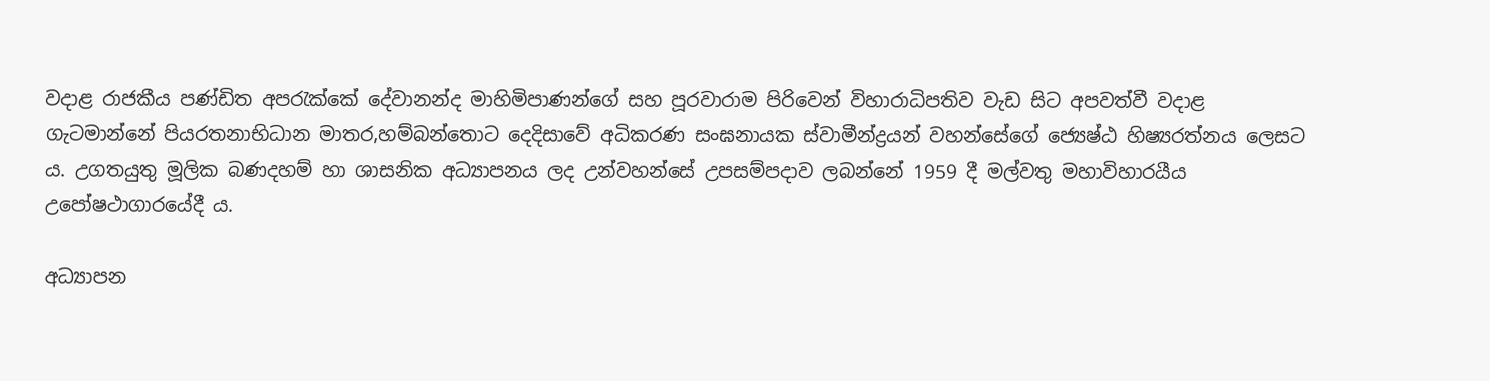වදාළ රාජකීය පණ්ඩිත අපරැක්කේ දේවානන්ද මාහිමිපාණන්ගේ සහ පූරවාරාම පිරිවෙන් විහාරාධිපතිව වැඩ සිට අපවත්වී වදාළ ගැටමාන්නේ පියරතනාභිධාන මාතර,හම්බන්තොට දෙදිසාවේ අධිකරණ සංඝනායක ස්වාමීන්ද්‍රයන් වහන්සේගේ ජ්‍යෙෂ්ඨ හිෂ්‍යරත්නය ලෙසට ය. උගතයුතු මූලික බණදහම් හා ශාසනික අධ්‍යාපනය ලද උන්වහන්සේ උපසම්පදාව ලබන්නේ 1959 දී මල්වතු මහාවිහාරයීය උපෝෂථාගාරයේදී ය.

අධ්‍යාපන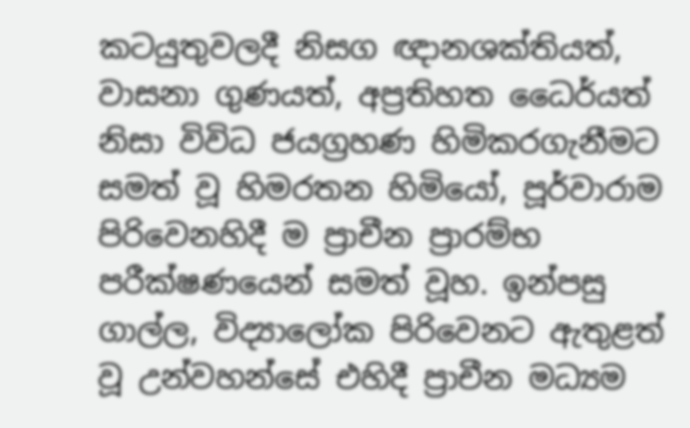කටයුතුවලදී නිසග ඥානශක්තියත්, වාසනා ගුණයත්, අප්‍රතිහත ධෛර්යත් නිසා විවිධ ජයග්‍රහණ හිමිකරගැනීමට සමත් වූ හිමරතන හිමියෝ, පූර්වාරාම පිරිවෙනහිදී ම ප්‍රාචීන ප්‍රාරම්භ පරීක්ෂණයෙන් සමත් වූහ. ඉන්පසු ගාල්ල, විද්‍යාලෝක පිරිවෙනට ඇතුළත් වූ උන්වහන්සේ එහිදී ප්‍රාචීන මධ්‍යම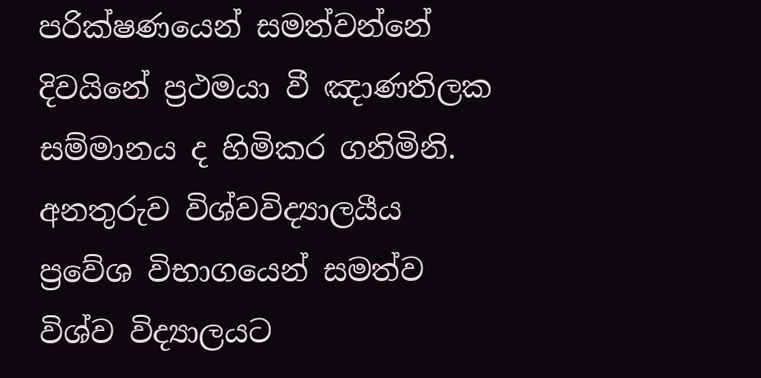පරික්ෂණයෙන් සමත්වන්නේ දිවයිනේ ප්‍රථමයා වී ඤාණතිලක සම්මානය ද හිමිකර ගනිමිනි. අනතුරුව විශ්වවිද්‍යාලයීය ප්‍රවේශ විභාගයෙන් සමත්ව විශ්ව විද්‍යාලයට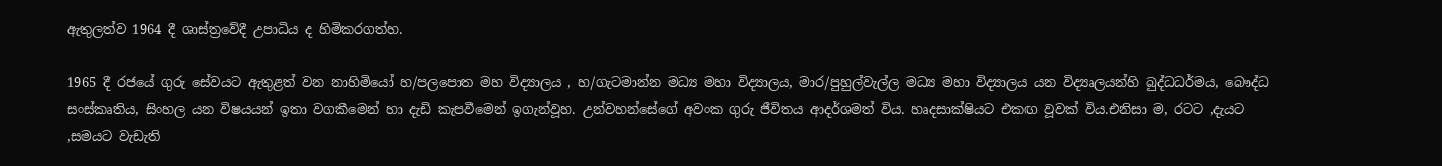ඇතුලත්ව 1964 දී ශාස්ත්‍රවේදී උපාධිය ද හිමිකරගත්හ.

1965 දී රජයේ ගුරු සේවයට ඇතුළත් වන නාහිමියෝ හ/පලපොත මහ විද්‍යාලය , හ/ගැටමාන්න මධ්‍ය මහා විද්‍යාලය, මාර/පුහුල්වැල්ල මධ්‍ය මහා විද්‍යාලය යන විද්‍යෘලයන්හි බුද්ධධර්මය, බෞද්ධ සංස්කෘතිය, සිංහල යන විෂයයන් ඉතා වගකීමෙන් හා දැඩි කැපවීමෙන් ඉගැන්වූහ. උන්වහන්සේගේ අවංක ගුරු ජීවිතය ආදර්ශමත් විය. හෘදසාක්ෂියට එකඟ වූවක් විය.එනිසා ම, රටට ,දැයට ,සමයට වැඩැති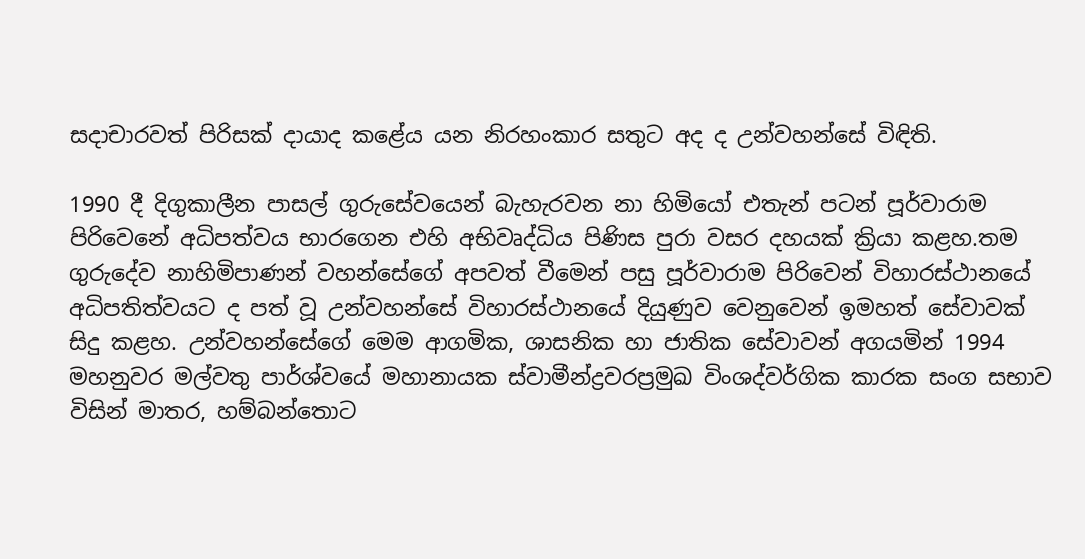සදාචාරවත් පිරිසක් දායාද කළේය යන නිරහංකාර සතුට අද ද උන්වහන්සේ විඳිති.

1990 දී දිගුකාලීන පාසල් ගුරුසේවයෙන් බැහැරවන නා හිමියෝ එතැන් පටන් පූර්වාරාම පිරිවෙනේ අධිපත්වය භාරගෙන එහි අභිවෘද්ධිය පිණිස පුරා වසර දහයක් ක්‍රියා කළහ.තම ගුරුදේව නාහිමිපාණන් වහන්සේගේ අපවත් වීමෙන් පසු පූර්වාරාම පිරිවෙන් විහාරස්ථානයේ අධිපතිත්වයට ද පත් වූ උන්වහන්සේ විහාරස්ථානයේ දියුණුව වෙනුවෙන් ඉමහත් සේවාවක් සිදු කළහ. උන්වහන්සේගේ මෙම ආගමික, ශාසනික හා ජාතික සේවාවන් අගයමින් 1994 මහනුවර මල්වතු පාර්ශ්වයේ මහානායක ස්වාමීන්ද්‍රවරප්‍රමුඛ විංශද්වර්ගික කාරක සංග සභාව විසින් මාතර, හම්බන්තොට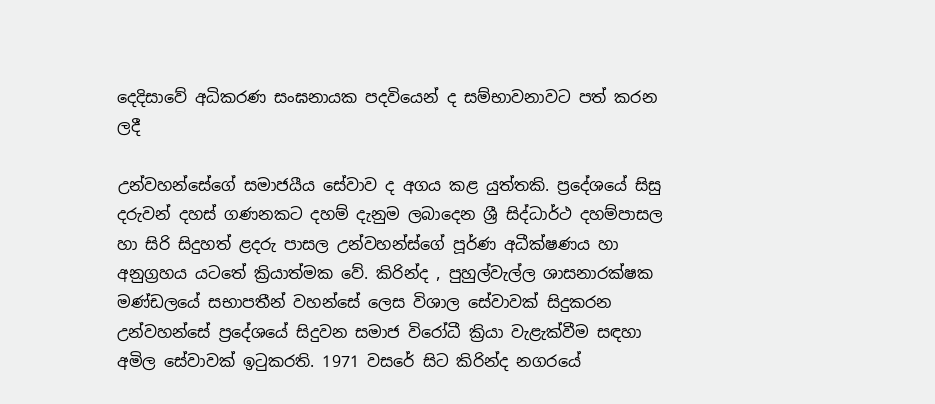දෙදිසාවේ අධිකරණ සංඝනායක පදවියෙන් ද සම්භාවනාවට පත් කරන ලදී

උන්වහන්සේගේ සමාජයීය සේවාව ද අගය කළ යුත්තකි. ප්‍රදේශයේ සිසු දරුවන් දහස් ගණනකට දහම් දැනුම ලබාදෙන ශ්‍රී සිද්ධාර්ථ දහම්පාසල හා සිරි සිදුහත් ළදරු පාසල උන්වහන්ස්ගේ පූර්ණ අධීක්ෂණය හා අනුග්‍රහය යටතේ ක්‍රියාත්මක වේ. කිරින්ද , පුහුල්වැල්ල ශාසනාරක්ෂක මණ්ඩලයේ සභාපතීන් වහන්සේ ලෙස විශාල සේවාවක් සිදුකරන උන්වහන්සේ ප්‍රදේශයේ සිදුවන සමාජ විරෝධී ක්‍රියා වැළැක්වීම සඳහා අමිල සේවාවක් ඉටුකරති. 1971 වසරේ සිට කිරින්ද නගරයේ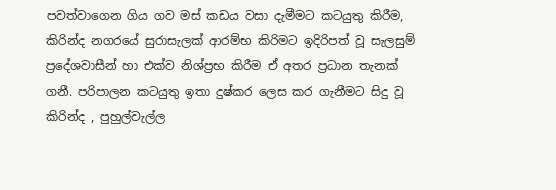පවත්වාගෙන ගිය ගව මස් කඩය වසා දැමීමට කටයුතු කිරීම, කිරින්ද නගරයේ සුරාසැලක් ආරම්භ කිරිමට ඉදිරිපත් වූ සැලසුම් ප්‍රදේශවාසීන් හා එක්ව නිශ්ප්‍රභ කිරීම ඒ අතර ප්‍රධාන තැනක් ගනී. පරිපාලන කටයුතු ඉතා දුෂ්කර ලෙස කර ගැනීමට සිදු වූ කිරින්ද , පුහුල්වැල්ල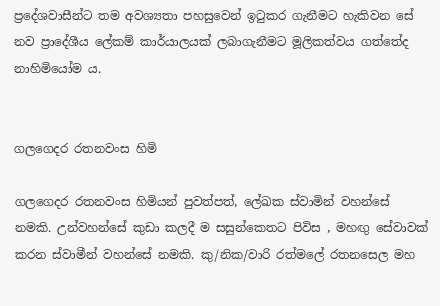ප්‍රදේශවාසීන්ට තම අවශ්‍යතා පහසුවෙන් ඉටුකර ගැනීමට හැකිවන සේ නව ප්‍රාදේශීය ලේකම් කාර්යාලයක් ලබාගැනීමට මූලිකත්වය ගත්තේද නාහිමියෝම ය.


ගලගෙදර රතනවංස හිමි

ගලගෙදර රතනවංස හිමියන් පුවත්පත්, ලේඛක ස්වාමින් වහන්සේ නමකි. උන්වහන්සේ කුඩා කලදී ම සසුන්කෙතට පිවිස , මහඟු සේවාවක් කරන ස්වාමීන් වහන්සේ නමකි. කු/නික/වාරි රත්මලේ රතනසෙල මහ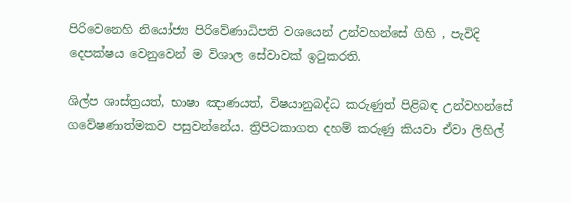පිරිවෙනෙහි නියෝජ්‍ය පිරිවේණාධිපති වශයෙන් උන්වහන්සේ ගිහි , පැවිදි දෙපක්ෂය වෙනුවෙන් ම විශාල සේවාවක් ඉටුකරති.

ශිල්ප ශාස්ත්‍රයත්, භාෂා ඤාණයත්, විෂයානුබද්ධ කරුණුත් පිළිබඳ උන්වහන්සේ ගවේෂණාත්මකව පසුවන්නේය. ත්‍රිපිටකාගත දහම් කරුණු කියවා ඒවා ලිහිල්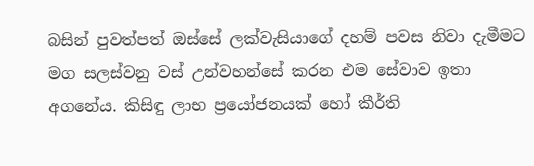බසින් පුවත්පත් ඔස්සේ ලක්වැසියාගේ දහම් පවස නිවා දැමීමට මග සලස්වනු වස් උන්වහන්සේ කරන එම සේවාව ඉතා අගනේය. කිසිඳු ලාභ ප්‍රයෝජනයක් හෝ කීර්ති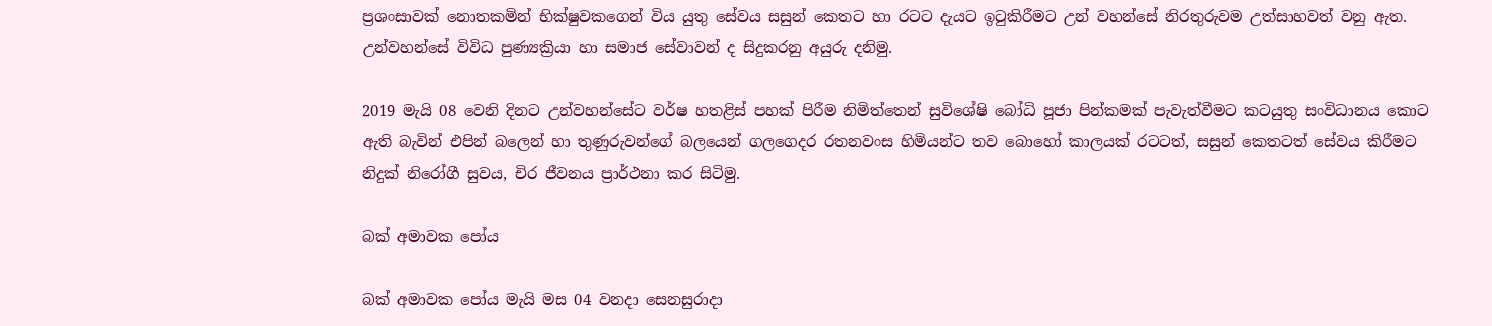ප්‍රශංසාවක් නොතකමින් භික්ෂුවකගෙන් විය යුතු සේවය සසුන් කෙතට හා රටට දැයට ඉටුකිරීමට උන් වහන්සේ නිරතුරුවම උත්සාහවත් වනු ඇත. උන්වහන්සේ විවිධ පුණ්‍යක්‍රියා හා සමාජ සේවාවන් ද සිදුකරනු අයුරු දනිමු.

2019 මැයි 08 වෙනි දිනට උන්වහන්සේට වර්ෂ හතළිස් පහක් පිරීම නිමිත්තෙන් සුවිශේෂි බෝධි පූජා පින්කමක් පැවැත්වීමට කටයුතු සංවිධානය කොට ඇති බැවින් එපින් බලෙන් හා තුණුරුවන්ගේ බලයෙන් ගලගෙදර රතනවංස හිමියන්ට තව බොහෝ කාලයක් රටටත්, සසුන් කෙතටත් සේවය කිරීමට නිදුක් නිරෝගී සුවය, චිර ජීවනය ප්‍රාර්ථනා කර සිටිමු.

බක් අමාවක පෝය

බක් අමාවක පෝය මැයි මස 04 වනදා සෙනසුරාදා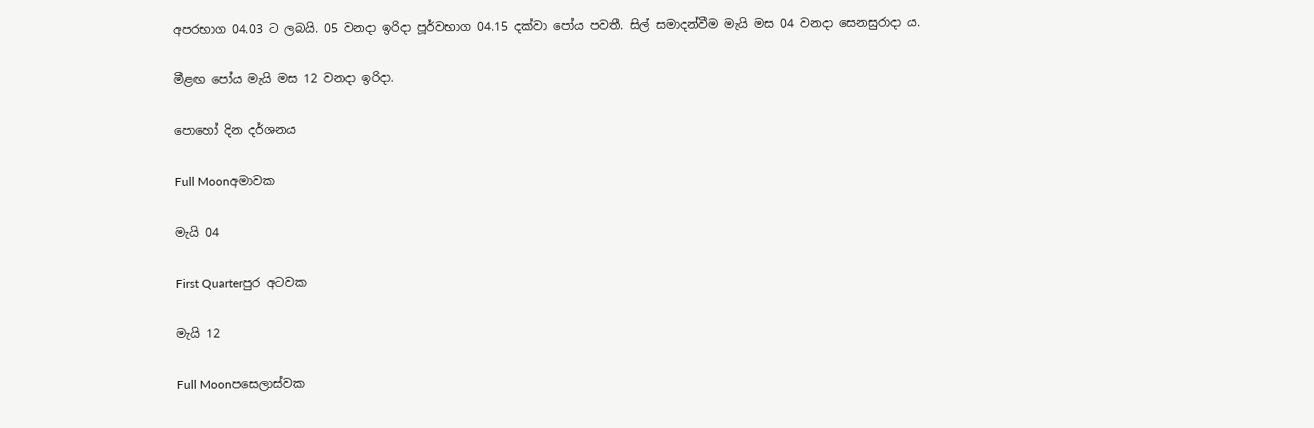අපරභාග 04.03 ට ලබයි. 05 වනදා ඉරිදා පූර්වභාග 04.15 දක්වා පෝය පවතී. සිල් සමාදන්වීම මැයි මස 04 වනදා සෙනසුරාදා ය.

මීළඟ පෝය මැයි මස 12 වනදා ඉරිදා.

පොහෝ දින දර්ශනය

Full Moonඅමාවක

මැයි 04

First Quarterපුර අටවක

මැයි 12

Full Moonපසෙලාස්වක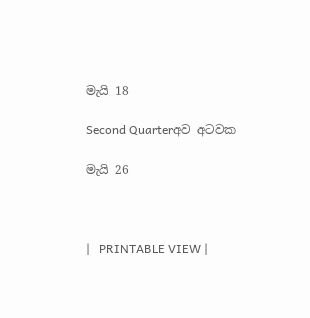මැයි 18

Second Quarterඅව අටවක

මැයි 26



|   PRINTABLE VIEW |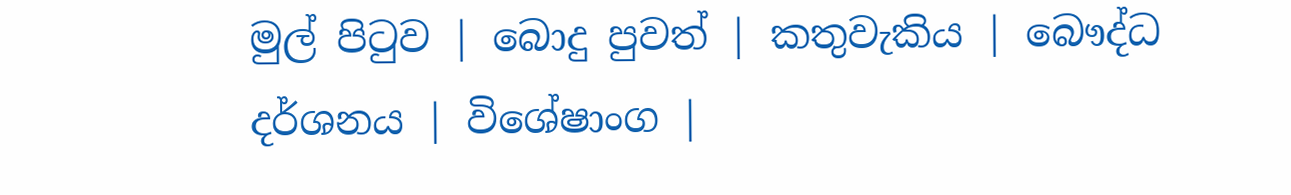මුල් පිටුව | බොදු පුවත් | කතුවැකිය | බෞද්ධ දර්ශනය | විශේෂාංග |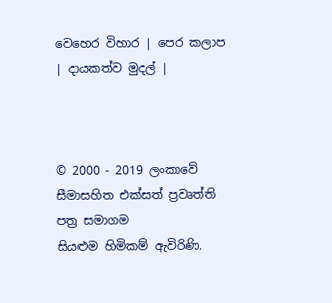වෙහෙර විහාර | පෙර කලාප | දායකත්ව මුදල් |



© 2000 - 2019 ලංකාවේ සීමාසහිත එක්සත් ප්‍රවෘත්ති පත්‍ර සමාගම
සියළුම හිමිකම් ඇවිරිණි.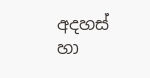අදහස් හා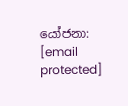යෝජනා: [email protected]